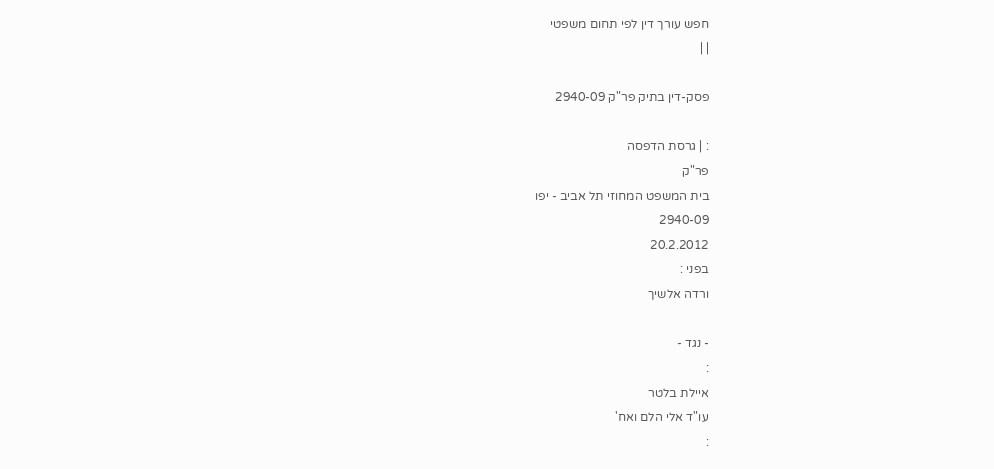חפש עורך דין לפי תחום משפטי
| |

פסק-דין בתיק פר"ק 2940-09

: | גרסת הדפסה
פר"ק
בית המשפט המחוזי תל אביב - יפו
2940-09
20.2.2012
בפני :
ורדה אלשיך

- נגד -
:
איילת בלטר
עו"ד אלי הלם ואח'
: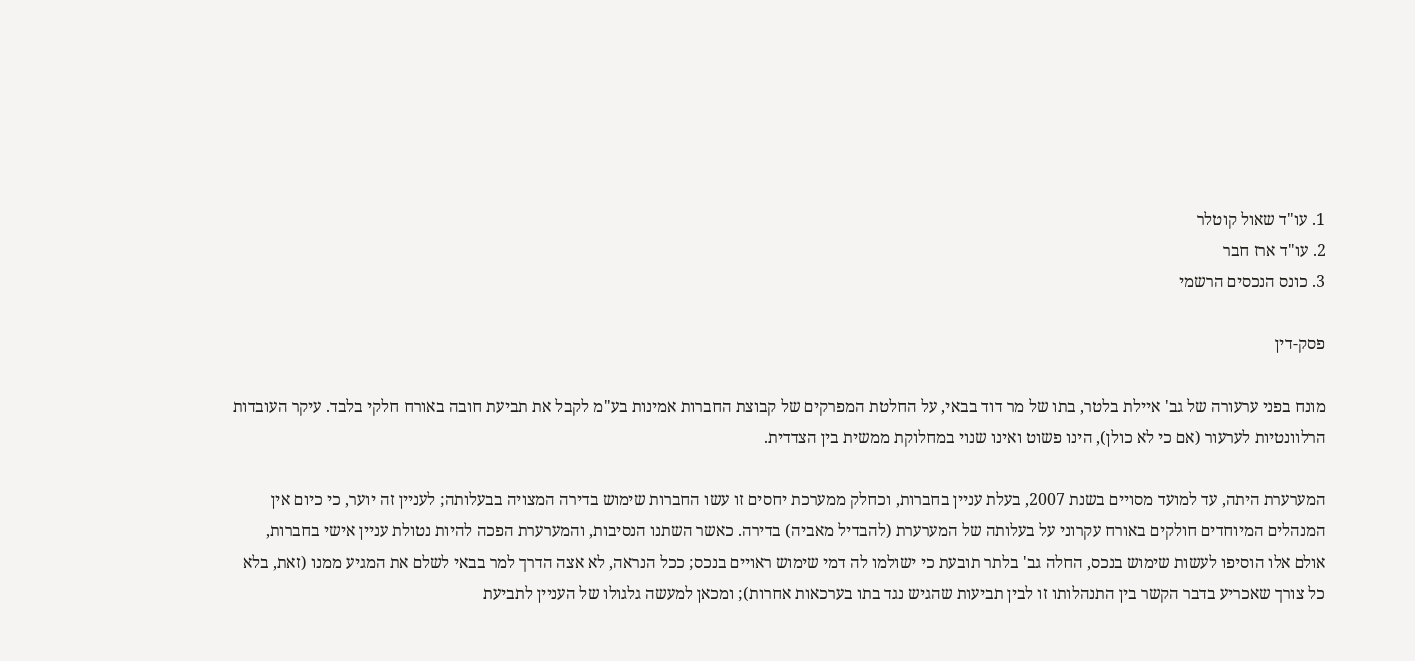1. עו"ד שאול קוטלר
2. עו"ד ארז חבר
3. כונס הנכסים הרשמי

פסק-דין

מונח בפני ערעורה של גב' איילת בלטר, בתו של מר דוד בבאי, על החלטת המפרקים של קבוצת החברות אמינות בע"מ לקבל את תביעת חובה באורח חלקי בלבד. עיקר העובדות הרלוונטיות לערעור (אם כי לא כולן), הינו פשוט ואינו שנוי במחלוקת ממשית בין הצדדית.

המערערת היתה, עד למועד מסויים בשנת 2007, בעלת עניין בחברות, וכחלק ממערכת יחסים זו עשו החברות שימוש בדירה המצויה בבעלותה; לעניין זה יוער, כי כיום אין המנהלים המיוחדים חולקים באורח עקרוני על בעלותה של המערערת (להבדיל מאביה) בדירה. כאשר השתנו הנסיבות, והמערערת הפכה להיות נטולת עניין אישי בחברות, אולם אלו הוסיפו לעשות שימוש בנכס, החלה גב' בלתר תובעת כי ישולמו לה דמי שימוש ראויים בנכס; ככל הנראה, לא אצה הדרך למר בבאי לשלם את המגיע ממנו (זאת, בלא כל צורך שאכריע בדבר הקשר בין התנהלותו זו לבין תביעות שהגיש נגד בתו בערכאות אחרות); ומכאן למעשה גלגולו של העניין לתביעת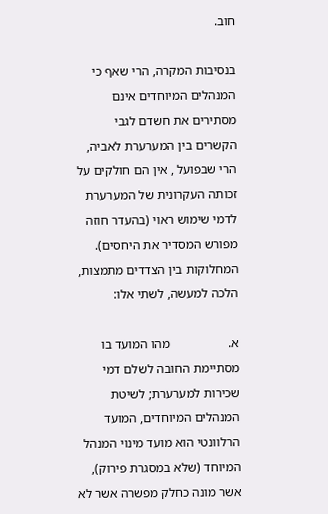חוב.

בנסיבות המקרה, הרי שאף כי המנהלים המיוחדים אינם מסתירים את חשדם לגבי הקשרים בין המערערת לאביה, הרי שבפועל , אין הם חולקים על זכותה העקרונית של המערערת לדמי שימוש ראוי (בהעדר חוזה מפורש המסדיר את היחסים). המחלוקות בין הצדדים מתמצות, הלכה למעשה, לשתי אלו:

א.                  מהו המועד בו מסתיימת החובה לשלם דמי שכירות למערערת; לשיטת המנהלים המיוחדים, המועד הרלוונטי הוא מועד מינוי המנהל המיוחד (שלא במסגרת פירוק), אשר מונה כחלק מפשרה אשר לא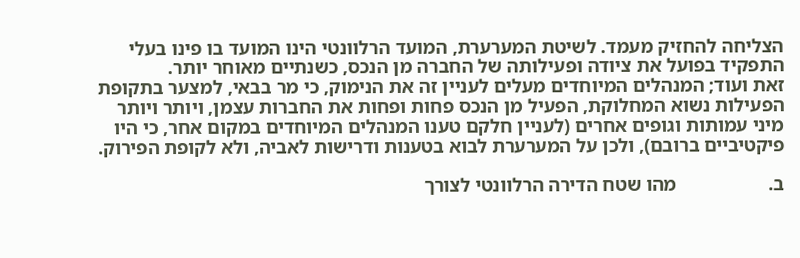הצליחה להחזיק מעמד. לשיטת המערערת, המועד הרלוונטי הינו המועד בו פינו בעלי התפקיד בפועל את ציודה ופעילותה של החברה מן הנכס, כשנתיים מאוחר יותר.
זאת ועוד; המנהלים המיוחדים מעלים לעניין זה את הנימוק, כי מר בבאי, למצער בתקופת הפעילות נשוא המחלוקת, הפעיל מן הנכס פחות ופחות את החברות עצמן, ויותר ויותר מיני עמותות וגופים אחרים (לעניין חלקם טענו המנהלים המיוחדים במקום אחר, כי היו פיקטיביים ברובם), ולכן על המערערת לבוא בטענות ודרישות לאביה, ולא לקופת הפירוק.

ב.                   מהו שטח הדירה הרלוונטי לצורך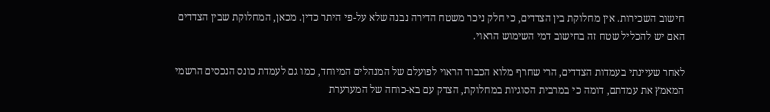חישוב השכירות. אין מחלוקת בין הצדדים, כי חלק ניכר משטח הדירה נבנה שלא על-פי היתר כדין. מכאן, המחלוקת שבין הצדדים האם יש להכליל שטח זה בחישוב דמי השימוש הראוי.

לאחר שעיינתי בעמדות הצדדים, הרי שחרף מלוא הכבוד הראוי לפועלם של המנהלים המיוחד, כמו גם לעמדת כונס הנכסים הרשמי המאמץ את עמדתם, דומה כי במרבית הסוגיות במחלוקת, הצדק עם בא-כוחה של המערערת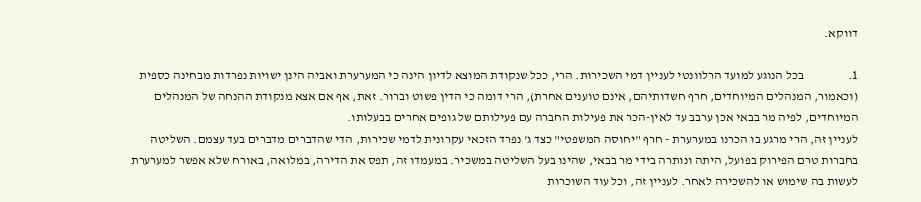דווקא.

1.                  בכל הנוגע למועד הרלוונטי לעניין דמי השכירות. הרי, ככל שנקודת המוצא לדיון הינה כי המערערת ואביה הינן ישויות נפרדות מבחינה כספית (וכאמור, המנהלים המיוחדים, חרף חשדותיהם, אינם טוענים אחרת), הרי דומה כי הדין פשוט וברור. זאת, אף אם אצא מנקודת ההנחה של המנהלים המיוחדים, לפיה מר בבאי אכן ערבב עד לאין-הכר את פעילות החברה עם פעילותם של גופים אחרים בבעלותו.
לעניין זה, הרי מרגע בו הכרנו במערערת - חרף "יחוסה המשפטי" כצד ג' נפרד הזכאי עקרונית לדמי שכירות, הדי שהדברים מדברים בעד עצמם. השליטה בחברות טרם הפירוק בפועל, היתה ונותרה בידי מר בבאי, שהינו בעל השליטה במשכיר. במעמדו זה, תפס את הדירה, במלואה, באורח שלא אפשר למערערת לעשות בה שימוש או להשכירה לאחר. לעניין זה, וכל עוד השוכרות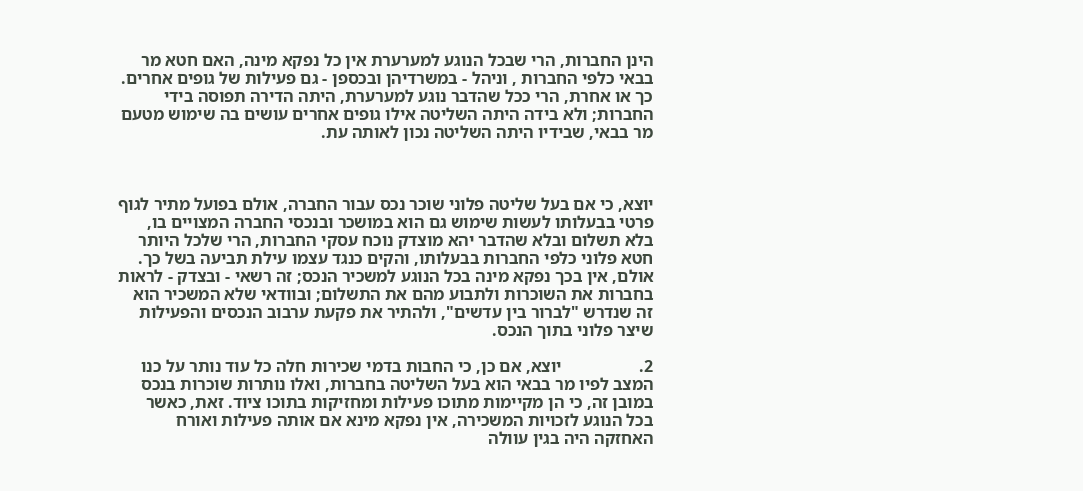הינן החברות, הרי שבכל הנוגע למערערת אין כל נפקא מינה, האם חטא מר בבאי כלפי החברות , וניהל - במשרדיהן ובכספן - גם פעילות של גופים אחרים. כך או אחרת, הרי ככל שהדבר נוגע למערערת, היתה הדירה תפוסה בידי החברות; ולא בידה היתה השליטה אילו גופים אחרים עושים בה שימוש מטעם מר בבאי, שבידיו היתה השליטה נכון לאותה עת.



יוצא, כי אם בעל שליטה פלוני שוכר נכס עבור החברה, אולם בפועל מתיר לגוף פרטי בבעלותו לעשות שימוש גם הוא במושכר ובנכסי החברה המצויים בו, בלא תשלום ובלא שהדבר יהא מוצדק נוכח עסקי החברות, הרי שלכל היותר חטא פלוני כלפי החברות בבעלותו, והקים כנגד עצמו עילת תביעה בשל כך. אולם, אין בכך נפקא מינה בכל הנוגע למשכיר הנכס; זה רשאי - ובצדק - לראות בחברות את השוכרות ולתבוע מהם את התשלום; ובוודאי שלא המשכיר הוא זה שנדרש "לברור בין עדשים", ולהתיר את פקעת ערבוב הנכסים והפעילות שיצר פלוני בתוך הנכס.

2.                  יוצא, אם כן, כי החבות בדמי שכירות חלה כל עוד נותר על כנו המצב לפיו מר בבאי הוא בעל השליטה בחברות, ואלו נותרות שוכרות בנכס במובן זה, כי הן מקיימות מתוכו פעילות ומחזיקות בתוכו ציוד. זאת, כאשר בכל הנוגע לזכויות המשכירה, אין נפקא מינא אם אותה פעילות ואורח האחזקה היה בגין עוולה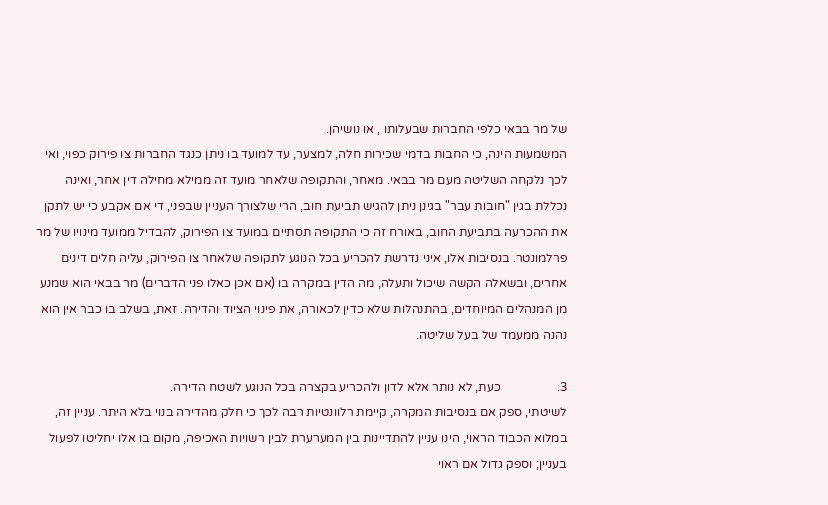של מר בבאי כלפי החברות שבעלותו , או נושיהן.
המשמעות הינה, כי החבות בדמי שכירות חלה, למצער, עד למועד בו ניתן כנגד החברות צו פירוק כפוי, ואי לכך נלקחה השליטה מעם מר בבאי. מאחר, והתקופה שלאחר מועד זה ממילא מחילה דין אחר, ואינה נכללת בגין "חובות עבר" בגינן ניתן להגיש תביעת חוב, הרי שלצורך העניין שבפני, די אם אקבע כי יש לתקן את ההכרעה בתביעת החוב, באורח זה כי התקופה תסתיים במועד צו הפירוק, להבדיל ממועד מינויו של מר פרלמונטר. בנסיבות אלו, איני נדרשת להכריע בכל הנוגע לתקופה שלאחר צו הפירוק, עליה חלים דינים אחרים, ובשאלה הקשה שיכול ותעלה, מה הדין במקרה בו (אם אכן כאלו פני הדברים) מר בבאי הוא שמנע מן המנהלים המיוחדים, בהתנהלות שלא כדין לכאורה, את פינוי הציוד והדירה. זאת, בשלב בו כבר אין הוא נהנה ממעמד של בעל שליטה.

3.                  כעת, לא נותר אלא לדון ולהכריע בקצרה בכל הנוגע לשטח הדירה.
לשיטתי, ספק אם בנסיבות המקרה, קיימת רלוונטיות רבה לכך כי חלק מהדירה בנוי בלא היתר. עניין זה, במלוא הכבוד הראוי, הינו עניין להתדיינות בין המערערת לבין רשויות האכיפה, מקום בו אלו יחליטו לפעול בעניין; וספק גדול אם ראוי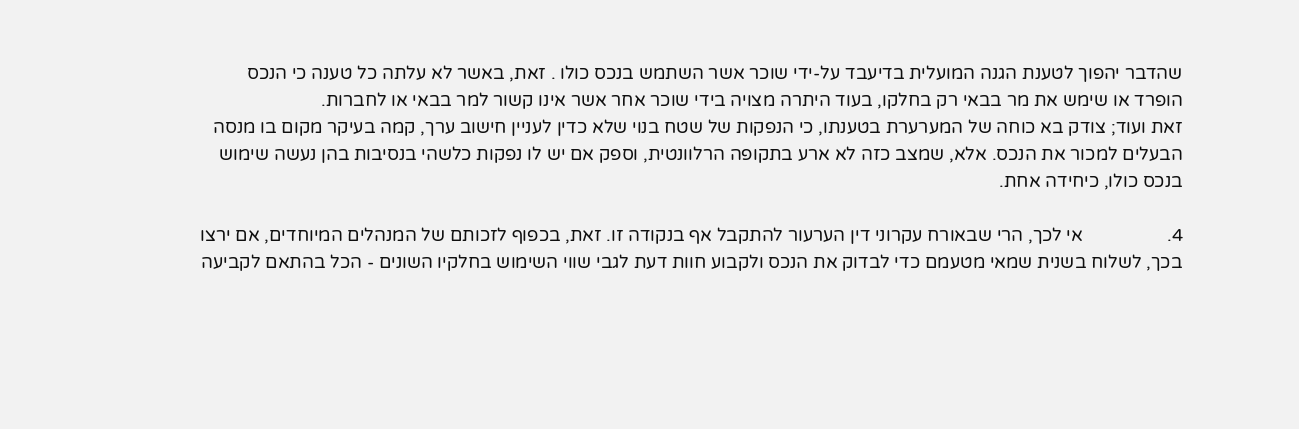שהדבר יהפוך לטענת הגנה המועלית בדיעבד על-ידי שוכר אשר השתמש בנכס כולו . זאת, באשר לא עלתה כל טענה כי הנכס הופרד או שימש את מר בבאי רק בחלקו, בעוד היתרה מצויה בידי שוכר אחר אשר אינו קשור למר בבאי או לחברות.
זאת ועוד; צודק בא כוחה של המערערת בטענתו, כי הנפקות של שטח בנוי שלא כדין לעניין חישוב ערך, קמה בעיקר מקום בו מנסה הבעלים למכור את הנכס. אלא, שמצב כזה לא ארע בתקופה הרלוונטית, וספק אם יש לו נפקות כלשהי בנסיבות בהן נעשה שימוש בנכס כולו, כיחידה אחת.

4.                  אי לכך, הרי שבאורח עקרוני דין הערעור להתקבל אף בנקודה זו. זאת, בכפוף לזכותם של המנהלים המיוחדים, אם ירצו בכך, לשלוח בשנית שמאי מטעמם כדי לבדוק את הנכס ולקבוע חוות דעת לגבי שווי השימוש בחלקיו השונים - הכל בהתאם לקביעה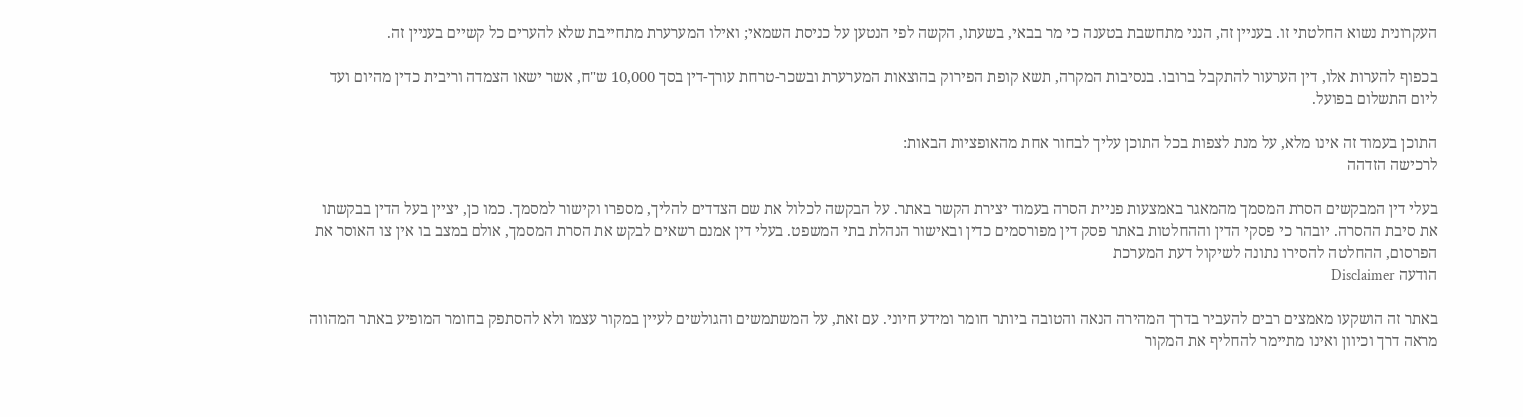העקרונית נשוא החלטתי זו. בעניין זה, הנני מתחשבת בטענה כי מר בבאי, בשעתו, הקשה לפי הנטען על כניסת השמאי; ואילו המערערת מתחייבת שלא להערים כל קשיים בעניין זה.

בכפוף להערות אלו, דין הערעור להתקבל ברובו. בנסיבות המקרה, תשא קופת הפירוק בהוצאות המערערת ובשכר-טרחת עורך-דין בסך 10,000 ש"ח, אשר ישאו הצמדה וריבית כדין מהיום ועד ליום התשלום בפועל.

התוכן בעמוד זה אינו מלא, על מנת לצפות בכל התוכן עליך לבחור אחת מהאופציות הבאות:
לרכישה הזדהה

בעלי דין המבקשים הסרת המסמך מהמאגר באמצעות פניית הסרה בעמוד יצירת הקשר באתר. על הבקשה לכלול את שם הצדדים להליך, מספרו וקישור למסמך. כמו כן, יציין בעל הדין בבקשתו את סיבת ההסרה. יובהר כי פסקי הדין וההחלטות באתר פסק דין מפורסמים כדין ובאישור הנהלת בתי המשפט. בעלי דין אמנם רשאים לבקש את הסרת המסמך, אולם במצב בו אין צו האוסר את הפרסום, ההחלטה להסירו נתונה לשיקול דעת המערכת
הודעה Disclaimer

באתר זה הושקעו מאמצים רבים להעביר בדרך המהירה הנאה והטובה ביותר חומר ומידע חיוני. עם זאת, על המשתמשים והגולשים לעיין במקור עצמו ולא להסתפק בחומר המופיע באתר המהווה מראה דרך וכיוון ואינו מתיימר להחליף את המקור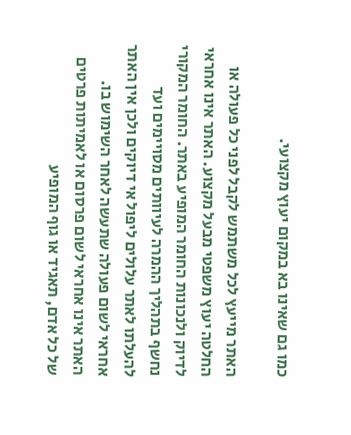כמו גם שאינו בא במקום יעוץ מקצועי.

האתר מייעץ לכל משתמש לקבל לפני כל פעולה או החלטה יעוץ משפטי מבעל מקצוע. האתר אינו אחראי לדיוק ולנכונות החומר המופיע באתר. החומר המקורי נחשף בתהליך ההמרה לעיוותים מסויימים ועד להעלתו לאתר עלולים ליפול אי דיוקים ולכן אין האתר אחראי לשום פעולה שתעשה לאחר השימוש בו. האתר אינו אחראי לשום פרסום או לאמיתות פרטים של כל אדם, תאגיד או גוף המופיע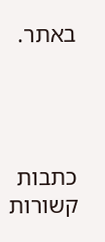באתר.




כתבות קשורות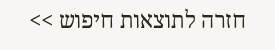חזרה לתוצאות חיפוש >>